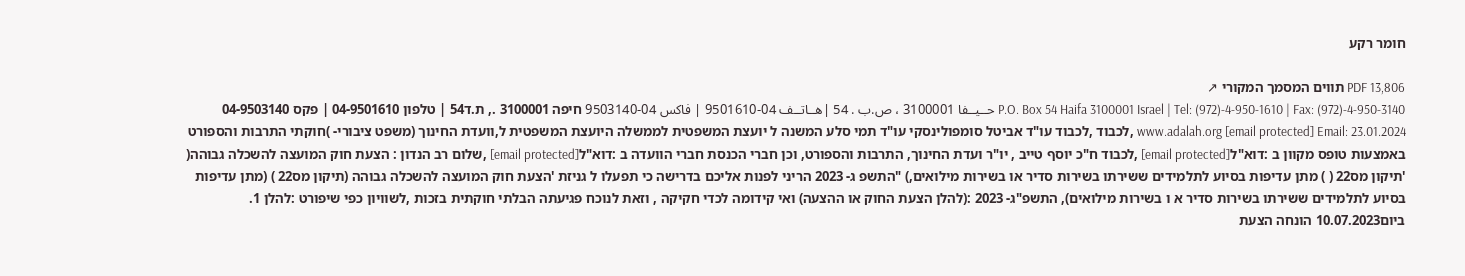חומר רקע

PDF 13,806 תווים המסמך המקורי ↗
P.O. Box 54 Haifa 3100001 Israel | Tel: (972)-4-950-1610 | Fax: (972)-4-950-3140 حــيــفا 3100001 ، ص.ب . 54 |هــاتــف 04-9501610 | فاكس 04-9503140 חיפה 3100001 ., ת.ד54 | טלפון 04-9501610 | פקס 04-9503140 www.adalah.org [email protected] Email: 23.01.2024 ,לכבוד ,לכבוד עו"ד אביטל סומפולינסקי עו"ד תמי סלע המשנה ל יועצת המשפטית לממשלה היועצת המשפטית ל,וועדת החינוך (משפט ציבורי- )חוקתי התרבות והספורט באמצעות טופס מקוון ב :דוא"ל[email protected] ,לכבוד ח"כ יוסף טייב , יו"ר ועדת החינוך, התרבות והספורט, וכן חברי הכנסת חברי הוועדה ב :דוא"ל[email protected] ,שלום רב הנדון : הצעת חוק המועצה להשכלה גבוהה( 'תיקון מס22 ( ) מתן עדיפות בסיוע לתלמידים ששירתו בשירות סדיר או בשירות מילואים,) "התשפ ג- 2023 הריני לפנות אליכם בדרישה כי תפעלו ל גניזת 'הצעת חוק המועצה להשכלה גבוהה (תיקון מס22 ) (מתן עדיפות בסיוע לתלמידים ששירתו בשירות סדיר א ו בשירות מילואים), התשפ"ג- 2023 :(להלן הצעת החוק או ההצעה) ואי קידומה לכדי חקיקה , וזאת לנוכח פגיעתה הבלתי חוקתית בזכות ,לשוויון כפי שיפורט :להלן 1. ביום10.07.2023 הונחה הצעת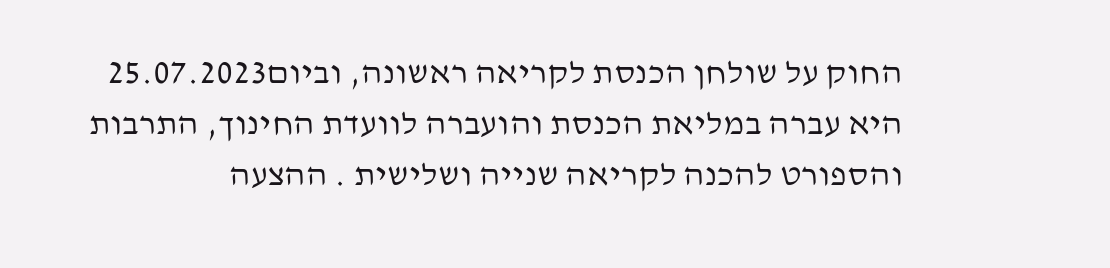החוק על שולחן הכנסת לקריאה ראשונה, וביום25.07.2023 היא עברה במליאת הכנסת והועברה לוועדת החינוך, התרבות והספורט להכנה לקריאה שנייה ושלישית . ההצעה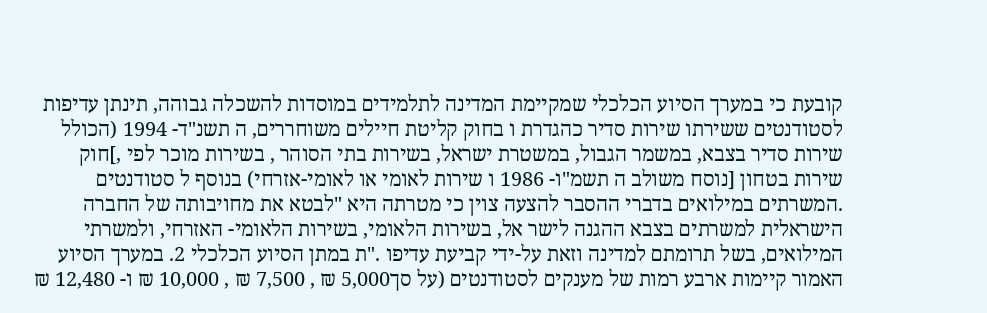קובעת כי במערך הסיוע הכלכלי שמקיימת המדינה לתלמידים במוסדות להשכלה גבוהה, תינתן עדיפות לסטודנטים ששירתו שירות סדיר כהגדרת ו בחוק קליטת חיילים משוחררים, ה תשנ"ד- 1994 (הכולל שירות סדיר בצבא, במשמר הגבול, במשטרת ישראל, בשירות בתי הסוהר , בשירות מוכר לפי ,]חוק שירות בטחון [נוסח משולב ה תשמ"ו- 1986 ו שירות לאומי או לאומי-אזרחי) בנוסף ל סטודנטים .המשרתים במילואים בדברי ההסבר להצעה צוין כי מטרתה היא "לבטא את מחויבותה של החברה הישראלית למשרתים בצבא ההגנה לישר אל, בשירות הלאומי, בשירות הלאומי- האזרחי, ולמשרתי המילואים, בשל תרומתם למדינה וזאת על-ידי קביעת עדיפו ."ת במתן הסיוע הכלכלי 2. במערך הסיוע האמור קיימות ארבע רמות של מענקים לסטודנטים (על סך5,000 ₪ , 7,500 ₪ , 10,000 ₪ ו- 12,480 ₪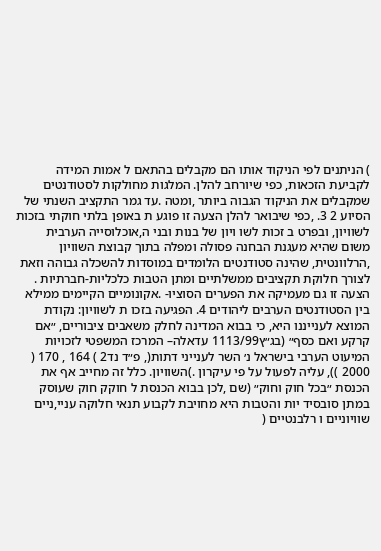) הניתנים לפי הניקוד אותו הם מקבלים בהתאם ל אמות המידה לקביעת הזכאות, כפי שיורחב להלן. המלגות מחולקות לסטודנטים שמקבלים את הניקוד הגבוה ביותר ,ומטה .עד גמר התקציב השנתי של הסיוע 2 3. ,כפי שיבואר להלן הצעה זו פוגע ת באופן בלתי חוקתי בזכות לשוויון, ובפרט ב זכות לשו ויון של בנות ובני ה,אוכלוסייה הערבית משום שהיא מעגנת הבחנה פסולה ומפלה בתוך קבוצת השוויון ,הרלוונטית, שהינה סטודנטים הלומדים במוסדות להשכלה גבוהה וזאת לצורך חלוקת תקציבים ממשלתיים ומתן הטבות כלכליות-חברתיות . הצעה זו גם מעמיקה את הפערים הסוציו- .אקונומיים הקיימים ממילא בין הסטודנטים הערבים ליהודים 4. הפגיעה בזכו ת לשוויון: נקודת המוצא לענייננו היא, כי בבוא המדינה לחלק משאבים ציבוריים, ״אם קרקע ואם כסף״ (בג״ץ1113/99 עדאלה– המרכז המשפטי לזכויות המיעוט הערבי בישראל נ׳ השר לענייני דתות(, פ״ד נד2 ) 164 , 170 ( 2000 )), עליה לפעול על פי עיקרון .)השוויון. כלל זה מחייב אף את הכנסת ״בכל חוק וחוק״ (שם ,לכן בבוא הכנסת ל חוקק חוק שעוסק במתן סובסיד יות והטבות היא מחויבת לקבוע תנאי חלוקה עניי,ניים שוויוניים ו רלבנטיים (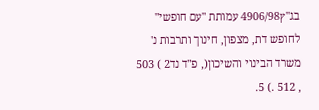בג"ץ4906/98 עמותת "עם חופשי" לחופש דת, מצפון, חינוך ותרבות נ' משרד הבינוי והשיכון(, פ"ד נד2 ) 503 , 512 .) 5.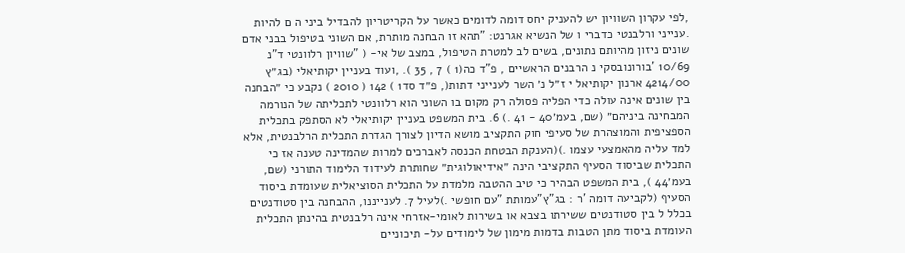,לפי עקרון השוויון יש להעניק יחס דומה לדומים כאשר על הקריטריון להבדיל ביני ה ם להיות .ענייני ורלבנטי כדברי ו של הנשיא אגרנט: "תהא זו הבחנה מותרת, אם השוני בטיפול בבני אדם שונים ניזון מהיותם נתונים, בשים לב למטרת הטיפול, במצב של אי- ( "שוויון רלוונטי ד"נ 10/69 'בורונובסקי נ הרבנים הראשיים , פ"ד כה(1 ) 7 , 35 ). ,ועוד בעניין יקותיאלי (בג״ץ 4214/00 ארנון יקותיאל י ז״ל נ׳ השר לענייני דתות(, פ״ד סד1 ) 142 ( 2010 ) נקבע כי ״הבחנה בין שונים אינה עולה כדי הפליה פסולה רק מקום בו השוני הוא רלוונטי לתכליתה של הנורמה המבחינה ביניהם״ (שם, בעמ׳40 - 41 .) 6. בית המשפט בעניין יקותיאלי לא הסתפק בתכלית הספציפית והמוצהרת של סעיפי חוק התקציב מושא הדיון לצורך הגדרת התכלית הרלבנטית, אלא למד עליה מהאמצעי עצמו .)(הענקת הבטחת הכנסה לאברכים למרות שהמדינה טענה אז כי התכלית שביסוד הסעיף התקציבי הינה ״אידיאולוגית״ שחותרת לעידוד הלימוד התורני (שם, בעמ׳44 ), בית המשפט הבהיר כי טיב ההטבה מלמדת על התכלית הסוציאלית שעומדת ביסוד הסעיף (לקביעה דומה 'ר : בג"ץ"עמותת "עם חופשי .)לעיל 7. לענייננו, ההבחנה בין סטודנטים בכלל ל בין סטודנטים ששירתו בצבא או בשירות לאומי-אזרחי אינה רלבנטית בהינתן התכלית העומדת ביסוד מתן הטבות בדמות מימון של לימודים על- תיכוניים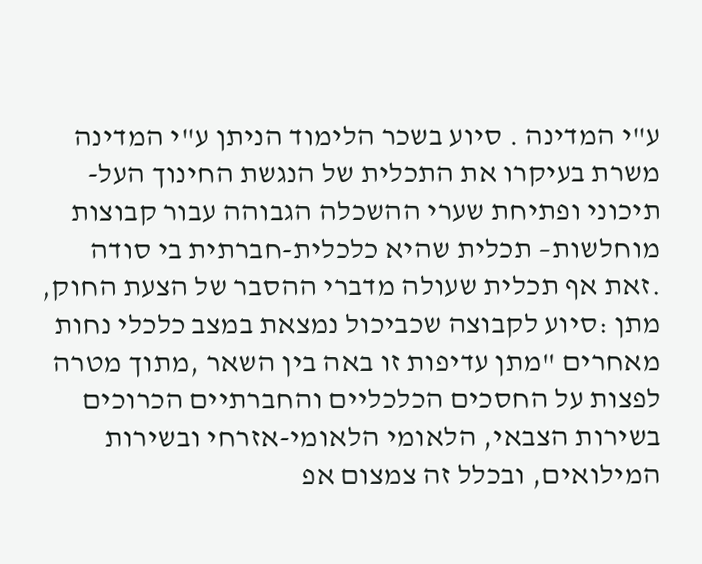ע"י המדינה . סיוע בשכר הלימוד הניתן ע"י המדינה משרת בעיקרו את התכלית של הנגשת החינוך העל- תיכוני ופתיחת שערי ההשכלה הגבוהה עבור קבוצות מוחלשות– תכלית שהיא כלכלית-חברתית בי סודה .זאת אף תכלית שעולה מדברי ההסבר של הצעת החוק, מתן :סיוע לקבוצה שכביכול נמצאת במצב כלכלי נחות מאחרים "מתן עדיפות זו באה בין השאר ,מתוך מטרה לפצות על החסכים הכלכליים והחברתיים הכרוכים בשירות הצבאי, הלאומי הלאומי-אזרחי ובשירות המילואים, ובכלל זה צמצום אפ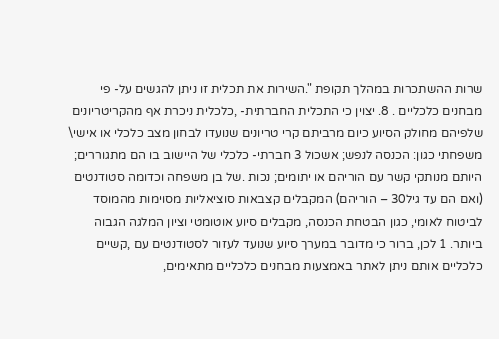שרות ההשתכרות במהלך תקופת ".השירות את תכלית זו ניתן להגשים על- פי מבחנים כלכליים . 8. יצוין כי התכלית החברתית- ,כלכלית ניכרת אף מהקריטריונים שלפיהם מחולק הסיוע כיום מרביתם קרי טריונים שנועדו לבחון מצב כלכלי או אישי\ משפחתי כגון: הכנסה לנפש; אשכול 3 חברתי- כלכלי של היישוב בו הם מתגוררים; היותם מנותקי קשר עם הוריהם או יתומים; נכות .של בן משפחה וכדומה סטודנטים (ואם הם עד גיל30 – הוריהם) המקבלים קצבאות סוציאליות מסוימות מהמוסד לביטוח לאומי, כגון הבטחת הכנסה, מקבלים סיוע אוטומטי וציון המלגה הגבוה ביותר. 1 לכן, ברור כי מדובר במערך סיוע שנועד לעזור לסטודנטים עם ,קשיים כלכליים אותם ניתן לאתר באמצעות מבחנים כלכליים מתאימים,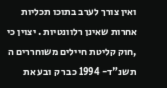ואין צורך לערב בתוכו תכליות אחרות שאינן רלוונטיות . יצוין כי ,חוק קליטת חיילים משוחררים ה תשנ"ד- 1994 כבר ק ובע את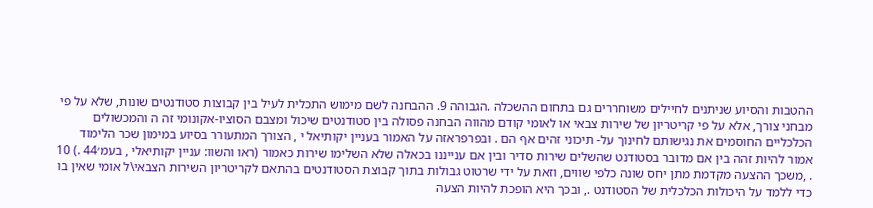ההטבות והסיוע שניתנים לחיילים משוחררים גם בתחום ההשכלה .הגבוהה 9. ההבחנה לשם מימוש התכלית לעיל בין קבוצות סטודנטים שונות, שלא על פי מבחני צורך, אלא על פי קריטריון של שירות צבאי או לאומי קודם מהווה הבחנה פסולה בין סטודנטים שיכול ומצבם הסוציו-אקונומי זה ה והמכשולים הכלכליים החוסמים את נגישותם לחינוך על- תיכוני זהים אף הם . ובפרפראזה על האמור בעניין יקותיאל י , הצורך המתעורר בסיוע במימון שכר הלימוד אמור להיות זהה בין אם מדובר בסטודנט שהשלים שירות סדיר ובין אם ענייננו בכאלה שלא השלימו שירות כאמור (ראו והשוו: עניין יקותיאלי , בעמ׳44 .) 10 . ,משכך ההצעה מקדמת מתן יחס שונה כלפי שווים, וזאת על ידי שרטוט גבולות בתוך קבוצת הסטודנטים בהתאם לקריטריון השירות הצבאי\ל אומי שאין בו כדי ללמד על היכולות הכלכלית של הסטודנט ., ובכך היא הופכת להיות הצעה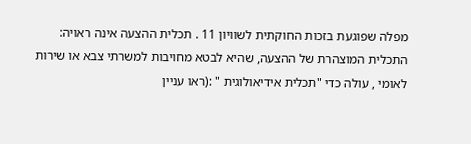מפלה שפוגעת בזכות החוקתית לשוויון 11 . תכלית ההצעה אינה ראויה: התכלית המוצהרת של ההצעה, שהיא לבטא מחויבות למשרתי צבא או שירות לאומי , עולה כדי "תכלית אידיאולוגית " :(ראו עניין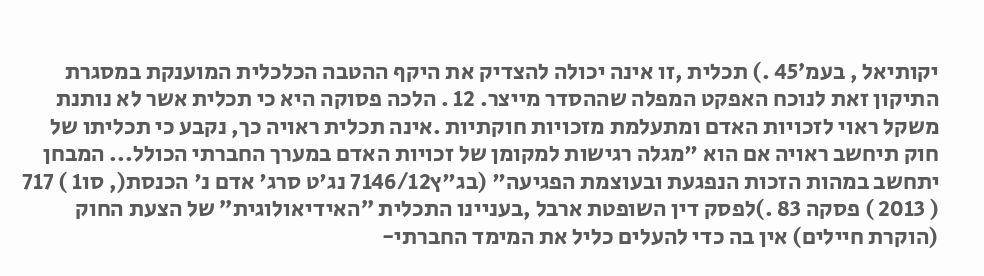יקותיאל , בעמ׳45 .) תכלית ,זו אינה יכולה להצדיק את היקף ההטבה הכלכלית המוענקת במסגרת התיקון זאת לנוכח האפקט המפלה שההסדר מייצר. 12 . הלכה פסוקה היא כי תכלית אשר לא נותנת משקל ראוי לזכויות האדם ומתעלמת מזכויות חוקתיות .אינה תכלית ראויה כך, נקבע כי תכליתו של חוק תיחשב ראויה אם הוא "מגלה רגישות למקומן של זכויות האדם במערך החברתי הכולל... המבחן יתחשב במהות הזכות הנפגעת ובעוצמת הפגיעה" (בג"ץ7146/12 נג'ט סרג' אדם נ' הכנסת(, סו1 ) 717 ( 2013 ) פסקה 83 .)לפסק דין השופטת ארבל ,בעניינו התכלית ״האידיאולוגית״ של הצעת החוק (הוקרת חיילים) אין בה כדי להעלים כליל את המימד החברתי-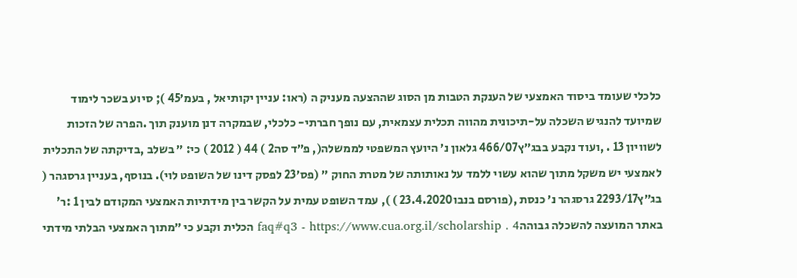כלכלי שעומד ביסוד האמצעי של הענקת הטבות מן הסוג שההצעה מעניק ה (ראו: עניין יקותיאל , בעמ׳45 ); סיוע בשכר לימוד שמיועד להנגיש השכלה על-תיכונית מהווה תכלית עצמאית, עם נופך חברתי- כלכלי, שבמקרה דנן מוענק תוך .הפרה של הזכות לשוויון 13 . ,ועוד נקבע בבג״ץ466/07 גלאון נ׳ היועץ המשפטי לממשלה(, פ״ד סה2 ) 44 ( 2012 ) כי: ״ בשלב ,בדיקתה של התכלית לאמצעי יש משקל מתוך שהוא עשוי ללמד על נאותותה של מטרת החוק ״ (פס׳23 לפסק דינו של השופט לוי). בנוסף, בעניין גרסגהר ( בג״ץ2293/17 גרסגהר נ׳ כנסת ,(פורסם בנבו23.4.2020 ) ), עמד השופט עמית על הקשר בין מידתיות האמצעי המקודם לבין 1 :ר' באתר המועצה להשכלה גבוההfaq#q3 - https://www.cua.org.il/scholarship . 4 הכלית וקבע כי ״מתוך האמצעי הבלתי מידתי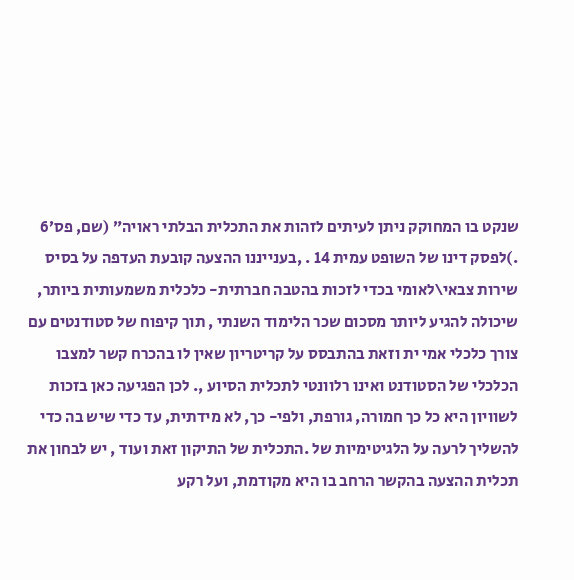שנקט בו המחוקק ניתן לעיתים לזהות את התכלית הבלתי ראויה״ (שם, פס׳6 .)לפסק דינו של השופט עמית 14 . ,בענייננו ההצעה קובעת העדפה על בסיס שירות צבאי\לאומי בכדי לזכות בהטבה חברתית- כלכלית משמעותית ביותר, שיכולה להגיע ליותר מסכום שכר הלימוד השנתי , תוך קיפוח של סטודנטים עם צורך כלכלי אמי ית וזאת בהתבסס על קריטריון שאין לו בהכרח קשר למצבו הכלכלי של הסטודנט ואינו רלוונטי לתכלית הסיוע ,. לכן הפגיעה כאן בזכות לשוויון היא כל כך חמורה, גורפת, ולפי- כך, לא מידתית, עד כדי שיש בה כדי להשליך לרעה על הלגיטימיות של .התכלית של התיקון זאת ועוד , יש לבחון את תכלית ההצעה בהקשר הרחב בו היא מקודמת, ועל רקע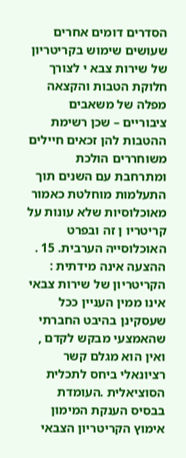הסדרים דומים אחרים שעושים שימוש בקריטריון של שירות צבא י לצורך חלוקת הטבות והקצאה מפלה של משאבים ציבוריים – שכן רשימת ההטבות להן זכאים חיילים משוחררים הולכת ומתרחבת עם השנים תוך התעלמות מוחלטת כאמור מאוכלוסיות שלא עונות על קריטריו ן זה ובפרט האוכלוסייה הערבית. 15 . ההצעה אינה מידתית : הקריטריון של שירות צבאי אינו ממין העניין ככל שעסקינן בהיבט החברתי שהאמצעי מבקש לקדם , ואין הוא מגלם קשר רציונאלי ביחס לתכלית הסוציאלית .העומדת בבסיס הענקת המימון אימוץ הקריטריון הצבאי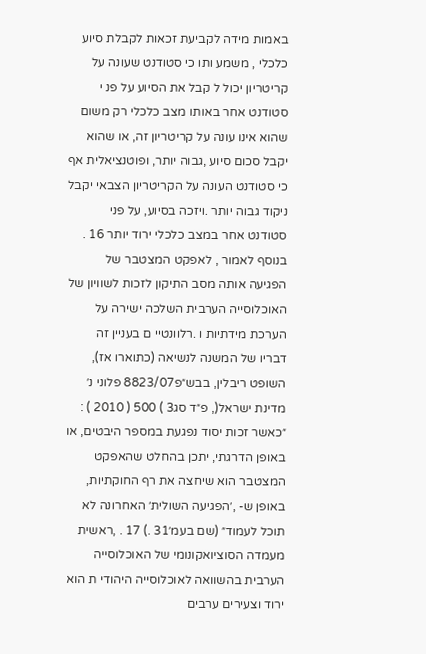באמות מידה לקביעת זכאות לקבלת סיוע כלכלי , משמע ותו כי סטודנט שעונה על קריטריון יכול ל קבל את הסיוע על פנ י סטודנט אחר באותו מצב כלכלי רק משום שהוא אינו עונה על קריטריון זה, או שהוא יקבל סכום סיוע ,גבוה יותר, ופוטנציאלית אף כי סטודנט העונה על הקריטריון הצבאי יקבל ניקוד גבוה יותר .ויזכה בסיוע, על פני סטודנט אחר במצב כלכלי ירוד יותר 16 . בנוסף לאמור , לאפקט המצטבר של הפגיעה אותה מסב התיקון לזכות לשוויון של האוכלוסייה הערבית השלכה ישירה על הערכת מידתיות ו .רלוונטיי ם בעניין זה דבריו של המשנה לנשיאה (כתוארו אז), השופט ריבלין, בבש״פ8823/07 פלוני נ׳ מדינת ישראל(, פ״ד סג3 ) 500 ( 2010 ) : ״כאשר זכות יסוד נפגעת במספר היבטים, או באופן הדרגתי, יתכן בהחלט שהאפקט המצטבר הוא שיחצה את רף החוקתיות, באופן ש- ,׳הפגיעה השולית׳ האחרונה לא תוכל לעמוד״ (שם בעמ׳31 .) 17 . ,ראשית מעמדה הסוציואקונומי של האוכלוסייה הערבית בהשוואה לאוכלוסייה היהודי ת הוא ירוד וצעירים ערבים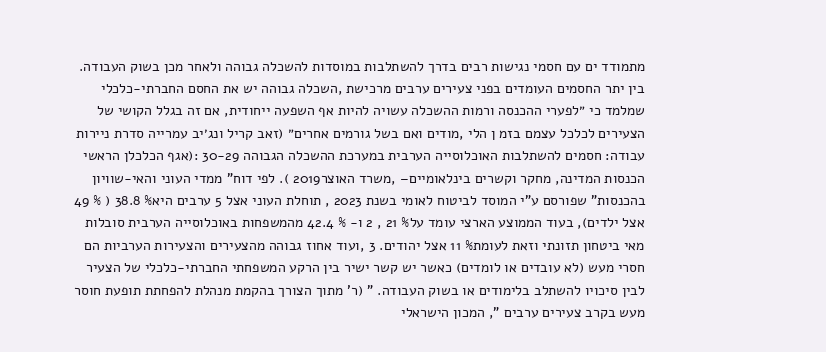מתמודד ים עם חסמי נגישות רבים בדרך להשתלבות במוסדות להשכלה גבוהה ולאחר מכן בשוק העבודה. בין יתר החסמים העומדים בפני צעירים ערבים מרכישת ,השכלה גבוהה יש את החסם החברתי-כלכלי שמלמד כי ״לפערי ההכנסה ורמות ההשכלה עשויה להיות אף השפעה ייחודית, אם זה בגלל הקושי של הצעירים לכלכל עצמם בזמ ן הלי ,מודים ואם בשל גורמים אחרים״ (זאב קריל ונג׳יב עמרייה סדרת ניירות עבודה: חסמים להשתלבות האוכלוסייה הערבית במערכת ההשכלה הגבוהה 30-29 :(אגף הכלכלן הראשי הכנסות המדינה, מחקר וקשרים בינלאומיים– ,משרד האוצר2019 ). לפי דוח" ממדי העוני והאי-שוויון בהכנסות" שפורסם ע"י המוסד לביטוח לאומי בשנת 2023 , תוחלת העוני אצל 5 ערבים היא% 38.8 ( % 49 אצל ילדים), בעוד הממוצע הארצי עומד על% 21 , 2 ו- % 42.4 מהמשפחות באוכלוסייה הערבית סובלות מאי ביטחון תזונתי וזאת לעומת% 11 אצל יהודים. 3 ,ועוד אחוז גבוהה מהצעירים והצעירות הערביות הם חסרי מעש (לא עובדים או לומדים) כאשר יש קשר ישיר בין הרקע המשפחתי החברתי-כלכלי של הצעיר לבין סיכויו להשתלב בלימודים או בשוק העבודה. " (ר' מתוך הצורך בהקמת מנהלת להפחתת תופעת חוסר מעש בקרב צעירים ערבים ", המכון הישראלי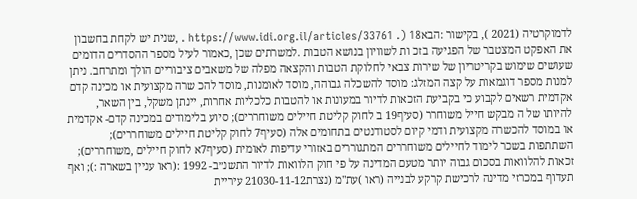לדמוקרטיה (2021 ), בקישור :הבאhttps://www.idi.org.il/articles/33761 .) 18 . ,שנית יש לקחת בחשבון את האפקט המצטבר של הפגיעה בזכ ות לשוויון בנושא הטבות .למשרתים שכן ,כאמור לעיל מספר ההסדרים הדומים שעושים שימוש בקריטריון של שירות צבאי לחלוקת הטבות והקצאה מפלה של משאבים ציבוריים הולך ומתרחב. ניתן למנות מספר דוגמאות על קצה המזלג: מוסד להשכלה גבוהה, מוסד לאומנות, מוסד להכ שרה מקצועית או מכינה קדם אקדמית רשאים לקבוע כי בקביעת הזכאות לדיור במעונות או להטבות כלכליות אחרות, יינתן משקל, בין השאר, להיותו של ה מבקש חייל משוחרר (סעיף19 ב לחוק קליטת חיילים משוחררים); סיוע בלימודים במכינה קדם- אקדמית או במוסד להכשרה מקצועית ודמי קיום לסטודנטים בתחומים אלה (סעיף7 לחוק קליטת חיילים משוחררים); השתתפות בשכר לימוד לחיילים משוחררים המתגוררים באזורי עדיפות לאומית (סעיף7א לחוק חיילים ,משוחררים); זכאות להלוואות בסכום גבוה יותר מטעם המדינה על פי חוק הלוואות לדיור התשנ״ב- 1992 :(ראו עניין בשארה :); ואף תעדוף במכרזי מדינה לרכישת קרקע לבנייה (ראו )עת"מ (נצרת21030-11-12 עיריית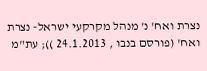נצרת ואח' נ' מנהל מקרקעי ישראל- נצרת ואח' (פורסם בנבו , 24.1.2013 )); עת"מ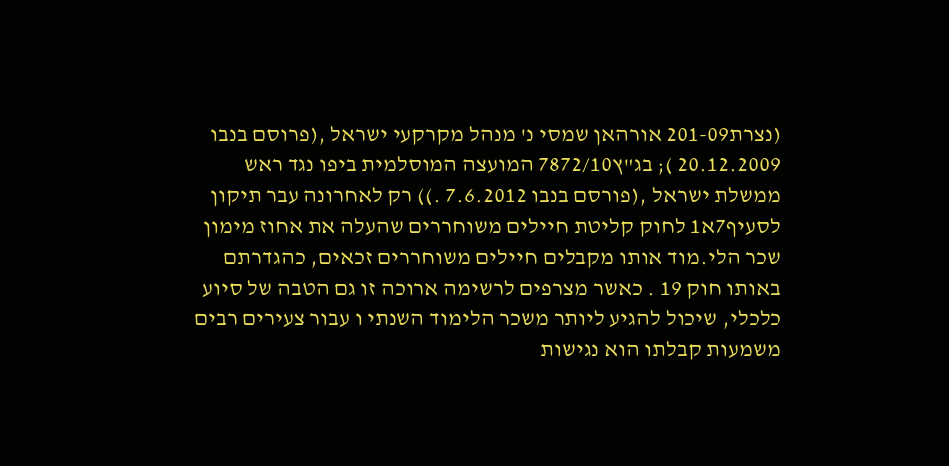(נצרת201-09 אורהאן שמסי נ' מנהל מקרקעי ישראל ,(פרוסם בנבו 20.12.2009 ); בג"ץ7872/10 המועצה המוסלמית ביפו נגד ראש ממשלת ישראל ,(פורסם בנבו 7.6.2012 .)) רק לאחרונה עבר תיקון לסעיף7א1 לחוק קליטת חיילים משוחררים שהעלה את אחוז מימון שכר הלי.מוד אותו מקבלים חיילים משוחררים זכאים, כהגדרתם באותו חוק 19 . כאשר מצרפים לרשימה ארוכה זו גם הטבה של סיוע כלכלי, שיכול להגיע ליותר משכר הלימוד השנתי ו עבור צעירים רבים משמעות קבלתו הוא נגישות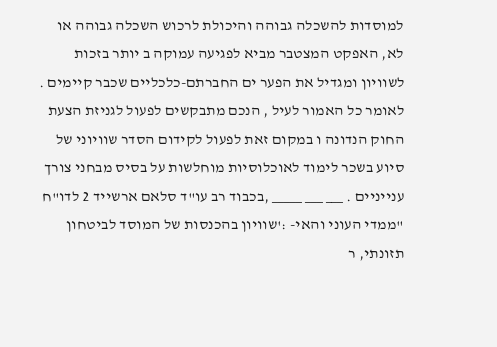למוסדות להשכלה גבוהה והיכולת לרכוש השכלה גבוהה או לא, האפקט המצטבר מביא לפגיעה עמוקה ב יותר בזכות לשוויון ומגדיל את הפער ים החברתם-כלכליים שכבר קיימים . לאומר כל האמור לעיל , הנכם מתבקשים לפעול לגניזת הצעת החוק הנדונה ו במקום זאת לפעול לקידום הסדר שוויוני של סיוע בשכר לימוד לאוכלוסיות מוחלשות על בסיס מבחני צורך ענייניים . ___ ___ _____ ,בכבוד רב עו"ד סלאם ארשייד 2 לדו"ח "ממדי העוני והאי- :'שוויון בהכנסות של המוסד לביטחון תזונתי, ר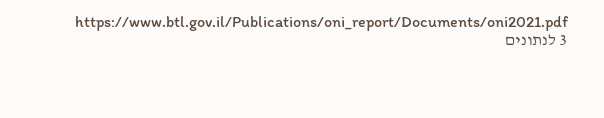https://www.btl.gov.il/Publications/oni_report/Documents/oni2021.pdf 3 לנתונים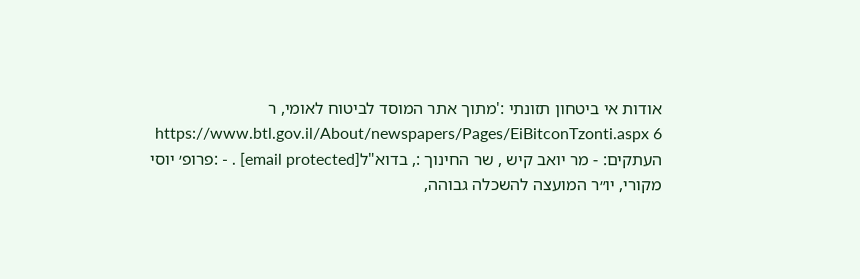אודות אי ביטחון תזונתי :'מתוך אתר המוסד לביטוח לאומי, ר https://www.btl.gov.il/About/newspapers/Pages/EiBitconTzonti.aspx 6 העתקים: - מר יואב קיש , שר החינוך :, בדוא"ל[email protected] . - :פרופ׳ יוסי מקורי, יו״ר המועצה להשכלה גבוהה,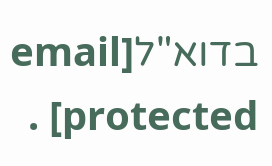בדוא"ל[email protected] .